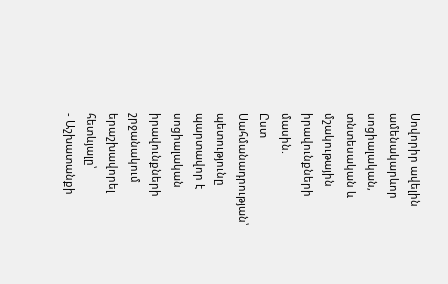Սովորիր ավելին ամենակարևոր սոցիալական, տնտեսական և մշակութային իրավունքների մասին.
Ըստ Սահմանադրության՝ պետությունը պարտավոր է սոցիալական իրավունքների շրջանակում երաշխավորել հետևյալը՝
- Աշխատանքի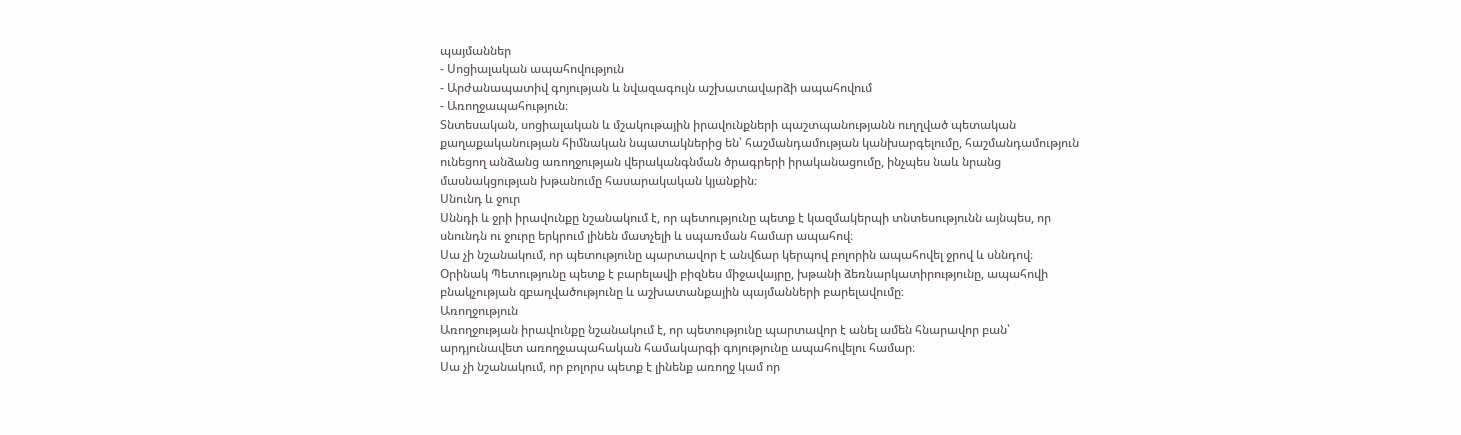պայմաններ
- Սոցիալական ապահովություն
- Արժանապատիվ գոյության և նվազագույն աշխատավարձի ապահովում
- Առողջապահություն։
Տնտեսական, սոցիալական և մշակութային իրավունքների պաշտպանությանն ուղղված պետական քաղաքականության հիմնական նպատակներից են՝ հաշմանդամության կանխարգելումը, հաշմանդամություն ունեցող անձանց առողջության վերականգնման ծրագրերի իրականացումը, ինչպես նաև նրանց մասնակցության խթանումը հասարակական կյանքին։
Սնունդ և ջուր
Սննդի և ջրի իրավունքը նշանակում է, որ պետությունը պետք է կազմակերպի տնտեսությունն այնպես, որ սնունդն ու ջուրը երկրում լինեն մատչելի և սպառման համար ապահով։
Սա չի նշանակում, որ պետությունը պարտավոր է անվճար կերպով բոլորին ապահովել ջրով և սննդով։
Օրինակ Պետությունը պետք է բարելավի բիզնես միջավայրը, խթանի ձեռնարկատիրությունը, ապահովի բնակչության զբաղվածությունը և աշխատանքային պայմանների բարելավումը։
Առողջություն
Առողջության իրավունքը նշանակում է, որ պետությունը պարտավոր է անել ամեն հնարավոր բան՝ արդյունավետ առողջապահական համակարգի գոյությունը ապահովելու համար։
Սա չի նշանակում, որ բոլորս պետք է լինենք առողջ կամ որ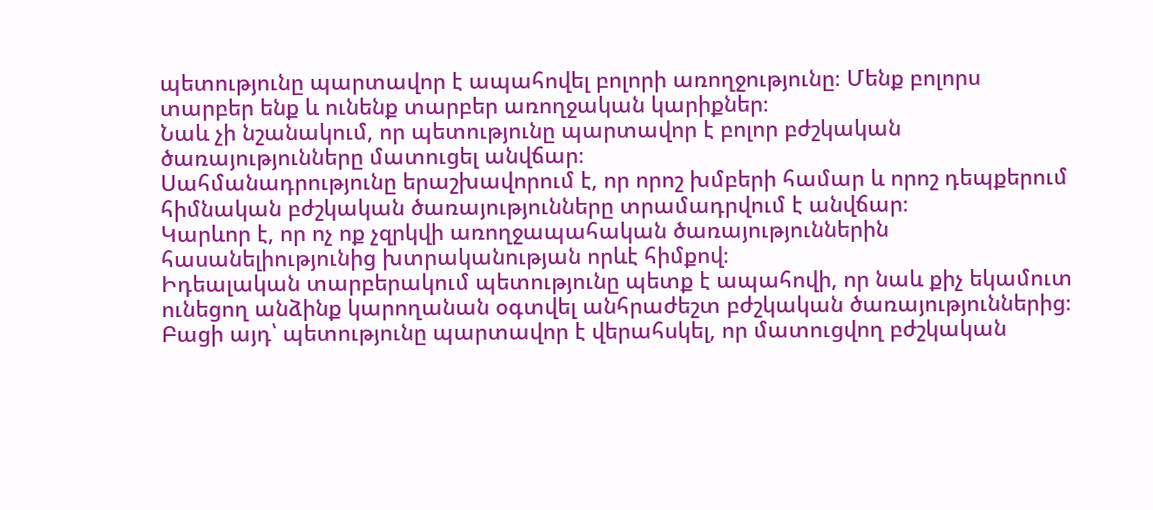պետությունը պարտավոր է ապահովել բոլորի առողջությունը։ Մենք բոլորս տարբեր ենք և ունենք տարբեր առողջական կարիքներ։
Նաև չի նշանակում, որ պետությունը պարտավոր է բոլոր բժշկական ծառայությունները մատուցել անվճար։
Սահմանադրությունը երաշխավորում է, որ որոշ խմբերի համար և որոշ դեպքերում հիմնական բժշկական ծառայությունները տրամադրվում է անվճար։
Կարևոր է, որ ոչ ոք չզրկվի առողջապահական ծառայություններին հասանելիությունից խտրականության որևէ հիմքով։
Իդեալական տարբերակում պետությունը պետք է ապահովի, որ նաև քիչ եկամուտ ունեցող անձինք կարողանան օգտվել անհրաժեշտ բժշկական ծառայություններից։
Բացի այդ՝ պետությունը պարտավոր է վերահսկել, որ մատուցվող բժշկական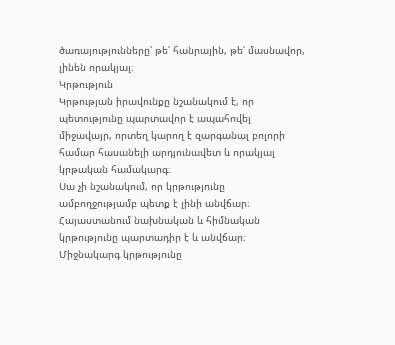ծառայությունները՝ թե՛ հանրային, թե՛ մասնավոր, լինեն որակյալ։
Կրթություն
Կրթության իրավունքը նշանակում է, որ պետությունը պարտավոր է ապահովել միջավայր, որտեղ կարող է զարգանալ բոլորի համար հասանելի արդյունավետ և որակյալ կրթական համակարգ։
Սա չի նշանակում, որ կրթությունը ամբողջությամբ պետք է լինի անվճար։
Հայաստանում նախնական և հիմնական կրթությունը պարտադիր է և անվճար։
Միջնակարգ կրթությունը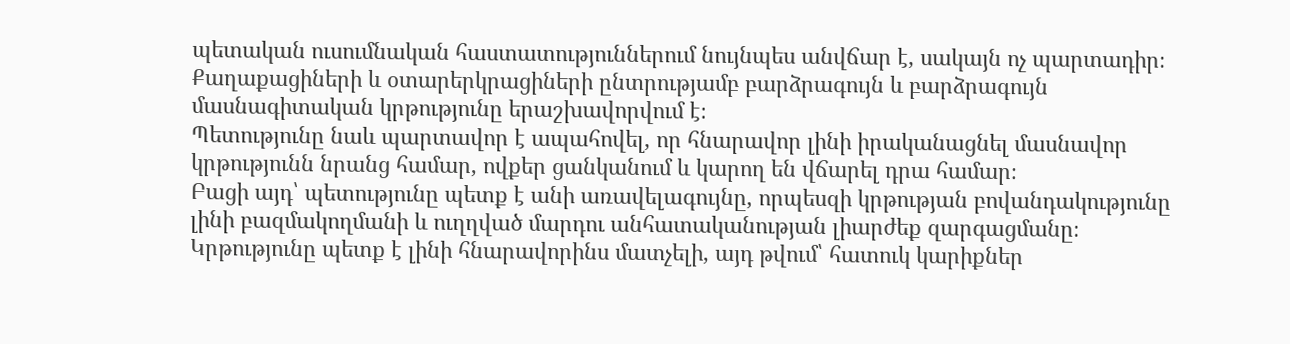պետական ուսումնական հաստատություններում նույնպես անվճար է, սակայն ոչ պարտադիր։
Քաղաքացիների և օտարերկրացիների ընտրությամբ բարձրագույն և բարձրագույն մասնագիտական կրթությունը երաշխավորվում է։
Պետությունը նաև պարտավոր է ապահովել, որ հնարավոր լինի իրականացնել մասնավոր կրթությունն նրանց համար, ովքեր ցանկանում և կարող են վճարել դրա համար։
Բացի այդ՝ պետությունը պետք է անի առավելագույնը, որպեսզի կրթության բովանդակությունը լինի բազմակողմանի և ուղղված մարդու անհատականության լիարժեք զարգացմանը։
Կրթությունը պետք է լինի հնարավորինս մատչելի, այդ թվում՝ հատուկ կարիքներ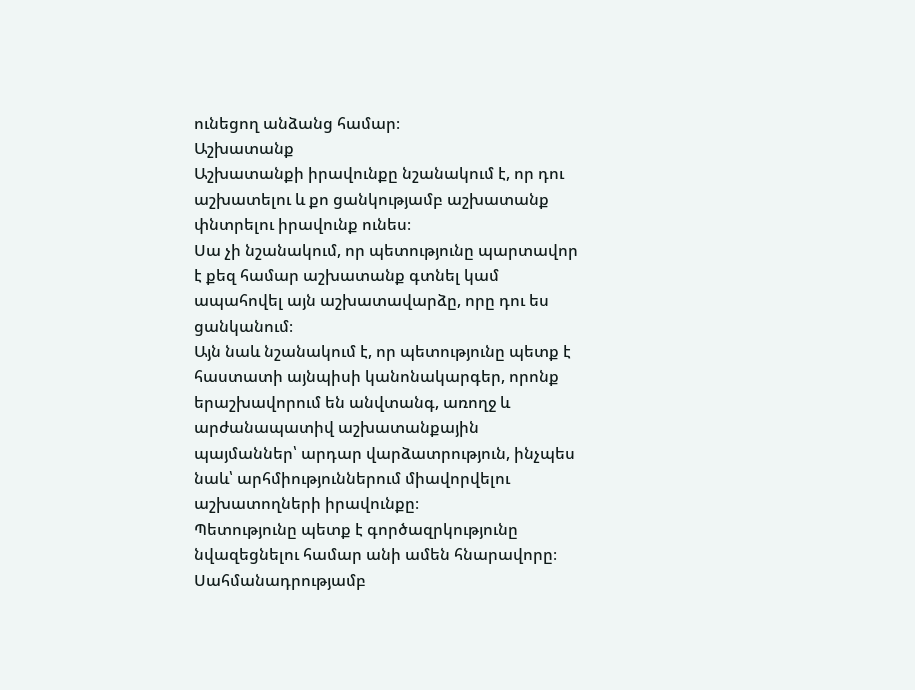ունեցող անձանց համար։
Աշխատանք
Աշխատանքի իրավունքը նշանակում է, որ դու աշխատելու և քո ցանկությամբ աշխատանք փնտրելու իրավունք ունես։
Սա չի նշանակում, որ պետությունը պարտավոր է քեզ համար աշխատանք գտնել կամ ապահովել այն աշխատավարձը, որը դու ես ցանկանում։
Այն նաև նշանակում է, որ պետությունը պետք է հաստատի այնպիսի կանոնակարգեր, որոնք երաշխավորում են անվտանգ, առողջ և արժանապատիվ աշխատանքային պայմաններ՝ արդար վարձատրություն, ինչպես նաև՝ արհմիություններում միավորվելու աշխատողների իրավունքը։
Պետությունը պետք է գործազրկությունը նվազեցնելու համար անի ամեն հնարավորը։
Սահմանադրությամբ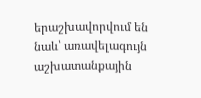երաշխավորվում են նաև՝ առավելագույն աշխատանքային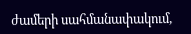ժամերի սահմանափակում,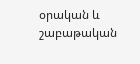օրական և շաբաթական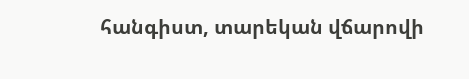հանգիստ, տարեկան վճարովի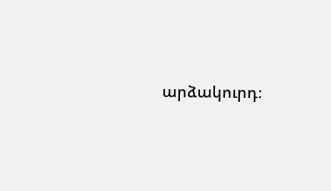արձակուրդ։